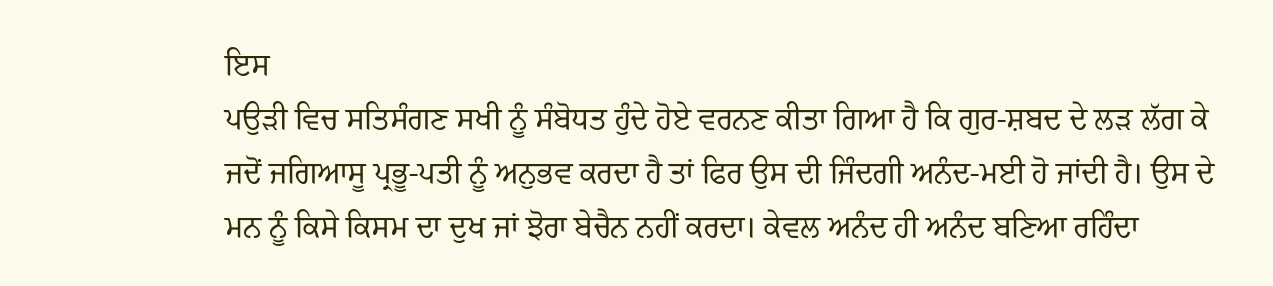ਇਸ
ਪਉੜੀ ਵਿਚ ਸਤਿਸੰਗਣ ਸਖੀ ਨੂੰ ਸੰਬੋਧਤ ਹੁੰਦੇ ਹੋਏ ਵਰਨਣ ਕੀਤਾ ਗਿਆ ਹੈ ਕਿ ਗੁਰ-ਸ਼ਬਦ ਦੇ ਲੜ ਲੱਗ ਕੇ ਜਦੋਂ ਜਗਿਆਸੂ ਪ੍ਰਭੂ-ਪਤੀ ਨੂੰ ਅਨੁਭਵ ਕਰਦਾ ਹੈ ਤਾਂ ਫਿਰ ਉਸ ਦੀ ਜਿੰਦਗੀ ਅਨੰਦ-ਮਈ ਹੋ ਜਾਂਦੀ ਹੈ। ਉਸ ਦੇ ਮਨ ਨੂੰ ਕਿਸੇ ਕਿਸਮ ਦਾ ਦੁਖ ਜਾਂ ਝੋਰਾ ਬੇਚੈਨ ਨਹੀਂ ਕਰਦਾ। ਕੇਵਲ ਅਨੰਦ ਹੀ ਅਨੰਦ ਬਣਿਆ ਰਹਿੰਦਾ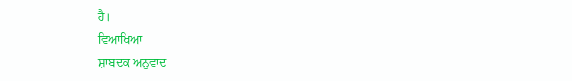ਹੈ।
ਵਿਆਖਿਆ
ਸ਼ਾਬਦਕ ਅਨੁਵਾਦ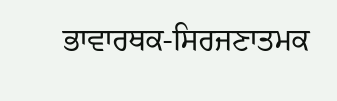ਭਾਵਾਰਥਕ-ਸਿਰਜਣਾਤਮਕ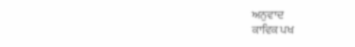ਅਨੁਵਾਦ
ਕਾਵਿਕ ਪਖ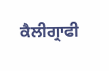ਕੈਲੀਗ੍ਰਾਫੀ